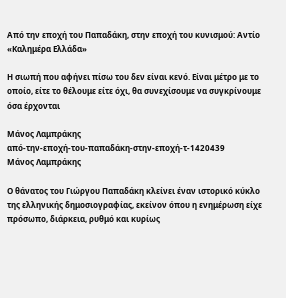Από την εποχή του Παπαδάκη, στην εποχή του κυνισμού: Αντίο «Καλημέρα Ελλάδα»

Η σιωπή που αφήνει πίσω του δεν είναι κενό. Είναι μέτρο με το οποίο, είτε το θέλουμε είτε όχι, θα συνεχίσουμε να συγκρίνουμε όσα έρχονται

Μάνος Λαμπράκης
από-την-εποχή-του-παπαδάκη-στην-εποχή-τ-1420439
Μάνος Λαμπράκης

Ο θάνατος του Γιώργου Παπαδάκη κλείνει έναν ιστορικό κύκλο της ελληνικής δημοσιογραφίας, εκείνον όπου η ενημέρωση είχε πρόσωπο, διάρκεια, ρυθμό και κυρίως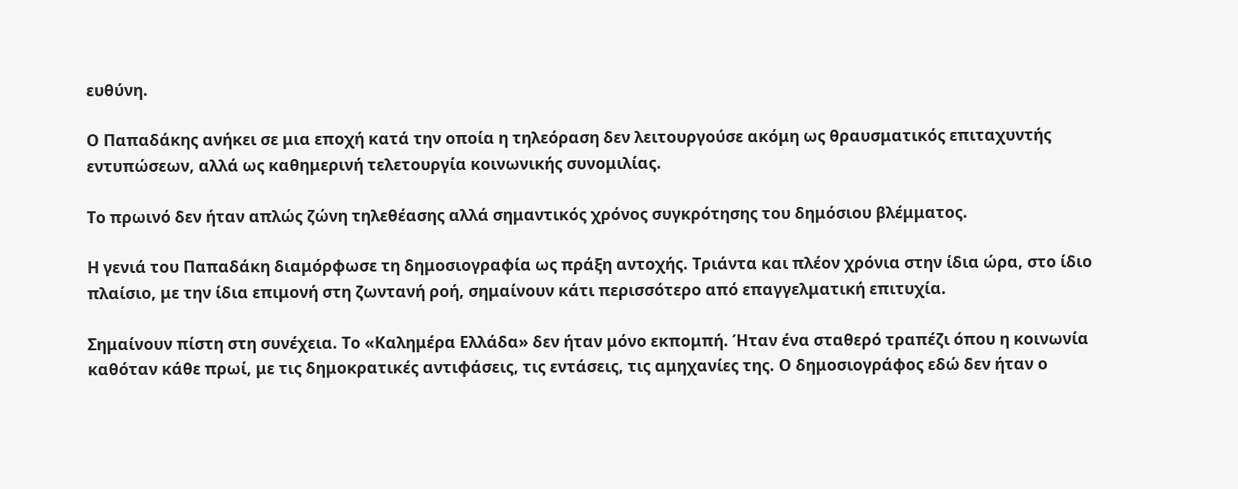ευθύνη.

Ο Παπαδάκης ανήκει σε μια εποχή κατά την οποία η τηλεόραση δεν λειτουργούσε ακόμη ως θραυσματικός επιταχυντής εντυπώσεων, αλλά ως καθημερινή τελετουργία κοινωνικής συνομιλίας.

Το πρωινό δεν ήταν απλώς ζώνη τηλεθέασης αλλά σημαντικός χρόνος συγκρότησης του δημόσιου βλέμματος.

Η γενιά του Παπαδάκη διαμόρφωσε τη δημοσιογραφία ως πράξη αντοχής. Τριάντα και πλέον χρόνια στην ίδια ώρα, στο ίδιο πλαίσιο, με την ίδια επιμονή στη ζωντανή ροή, σημαίνουν κάτι περισσότερο από επαγγελματική επιτυχία.

Σημαίνουν πίστη στη συνέχεια. Το «Καλημέρα Ελλάδα» δεν ήταν μόνο εκπομπή. Ήταν ένα σταθερό τραπέζι όπου η κοινωνία καθόταν κάθε πρωί, με τις δημοκρατικές αντιφάσεις, τις εντάσεις, τις αμηχανίες της. Ο δημοσιογράφος εδώ δεν ήταν ο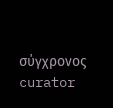σύγχρονος curator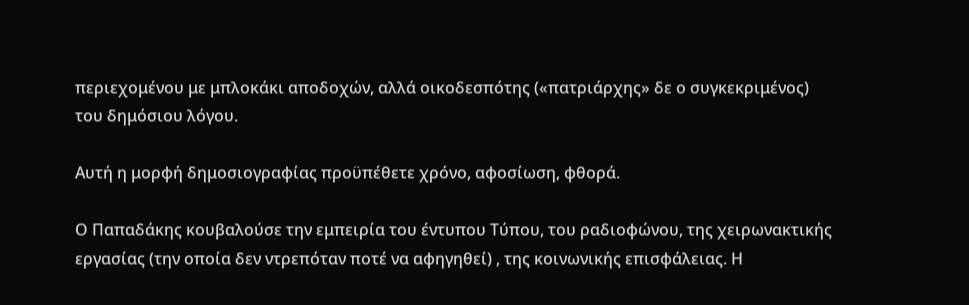περιεχομένου με μπλοκάκι αποδοχών, αλλά οικοδεσπότης («πατριάρχης» δε ο συγκεκριμένος) του δημόσιου λόγου.

Αυτή η μορφή δημοσιογραφίας προϋπέθετε χρόνο, αφοσίωση, φθορά.

Ο Παπαδάκης κουβαλούσε την εμπειρία του έντυπου Τύπου, του ραδιοφώνου, της χειρωνακτικής εργασίας (την οποία δεν ντρεπόταν ποτέ να αφηγηθεί) , της κοινωνικής επισφάλειας. Η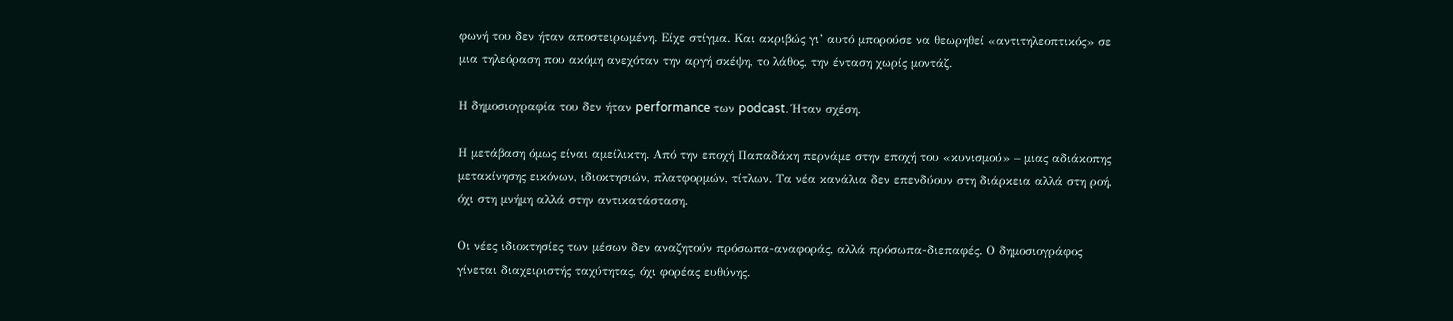φωνή του δεν ήταν αποστειρωμένη. Είχε στίγμα. Και ακριβώς γι’ αυτό μπορούσε να θεωρηθεί «αντιτηλεοπτικός» σε μια τηλεόραση που ακόμη ανεχόταν την αργή σκέψη, το λάθος, την ένταση χωρίς μοντάζ.

Η δημοσιογραφία του δεν ήταν performance των podcast. Ήταν σχέση.

Η μετάβαση όμως είναι αμείλικτη. Από την εποχή Παπαδάκη περνάμε στην εποχή του «κυνισμού» – μιας αδιάκοπης μετακίνησης εικόνων, ιδιοκτησιών, πλατφορμών, τίτλων. Τα νέα κανάλια δεν επενδύουν στη διάρκεια αλλά στη ροή, όχι στη μνήμη αλλά στην αντικατάσταση.

Οι νέες ιδιοκτησίες των μέσων δεν αναζητούν πρόσωπα-αναφοράς, αλλά πρόσωπα-διεπαφές. Ο δημοσιογράφος γίνεται διαχειριστής ταχύτητας, όχι φορέας ευθύνης.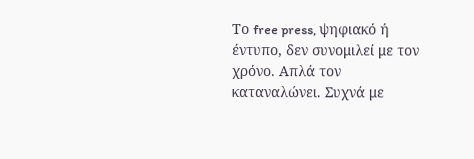Το free press, ψηφιακό ή έντυπο, δεν συνομιλεί με τον χρόνο. Απλά τον καταναλώνει. Συχνά με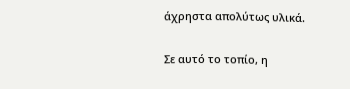άχρηστα απολύτως υλικά.

Σε αυτό το τοπίο, η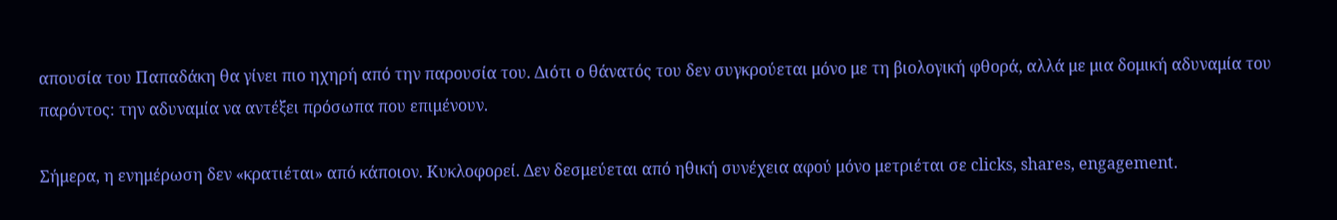απουσία του Παπαδάκη θα γίνει πιο ηχηρή από την παρουσία του. Διότι ο θάνατός του δεν συγκρούεται μόνο με τη βιολογική φθορά, αλλά με μια δομική αδυναμία του παρόντος: την αδυναμία να αντέξει πρόσωπα που επιμένουν.

Σήμερα, η ενημέρωση δεν «κρατιέται» από κάποιον. Κυκλοφορεί. Δεν δεσμεύεται από ηθική συνέχεια αφού μόνο μετριέται σε clicks, shares, engagement.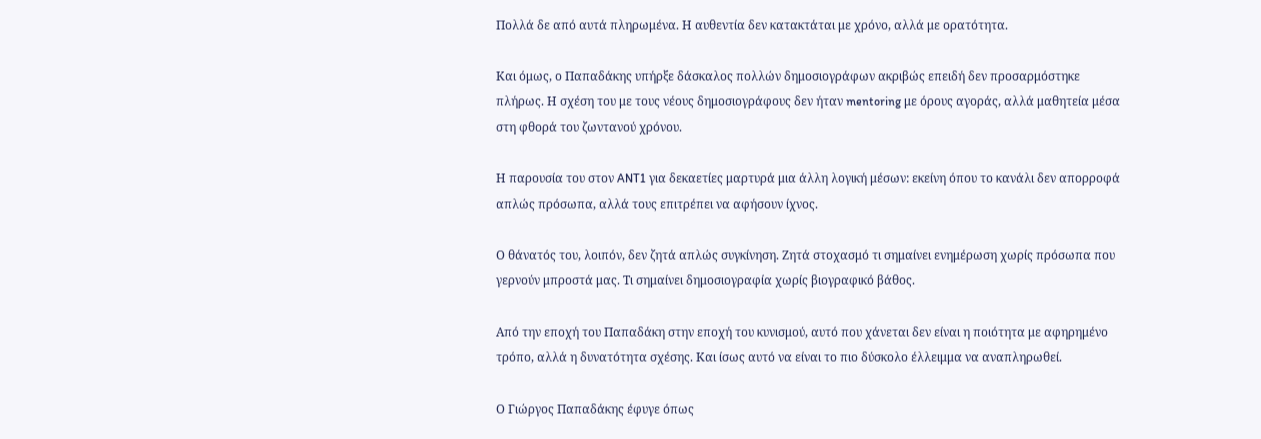Πολλά δε από αυτά πληρωμένα. Η αυθεντία δεν κατακτάται με χρόνο, αλλά με ορατότητα.

Και όμως, ο Παπαδάκης υπήρξε δάσκαλος πολλών δημοσιογράφων ακριβώς επειδή δεν προσαρμόστηκε πλήρως. Η σχέση του με τους νέους δημοσιογράφους δεν ήταν mentoring με όρους αγοράς, αλλά μαθητεία μέσα στη φθορά του ζωντανού χρόνου.

Η παρουσία του στον ANT1 για δεκαετίες μαρτυρά μια άλλη λογική μέσων: εκείνη όπου το κανάλι δεν απορροφά απλώς πρόσωπα, αλλά τους επιτρέπει να αφήσουν ίχνος.

Ο θάνατός του, λοιπόν, δεν ζητά απλώς συγκίνηση. Ζητά στοχασμό τι σημαίνει ενημέρωση χωρίς πρόσωπα που γερνούν μπροστά μας. Τι σημαίνει δημοσιογραφία χωρίς βιογραφικό βάθος.

Από την εποχή του Παπαδάκη στην εποχή του κυνισμού, αυτό που χάνεται δεν είναι η ποιότητα με αφηρημένο τρόπο, αλλά η δυνατότητα σχέσης. Και ίσως αυτό να είναι το πιο δύσκολο έλλειμμα να αναπληρωθεί.

Ο Γιώργος Παπαδάκης έφυγε όπως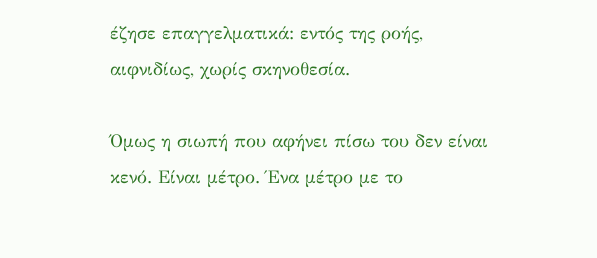έζησε επαγγελματικά: εντός της ροής, αιφνιδίως, χωρίς σκηνοθεσία.

Όμως η σιωπή που αφήνει πίσω του δεν είναι κενό. Είναι μέτρο. Ένα μέτρο με το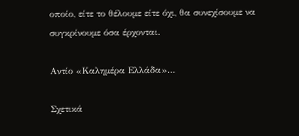οποίο, είτε το θέλουμε είτε όχι, θα συνεχίσουμε να συγκρίνουμε όσα έρχονται.

Αντίο «Καλημέρα Ελλάδα»…

Σχετικά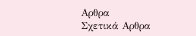Αρθρα
Σχετικά Αρθρα